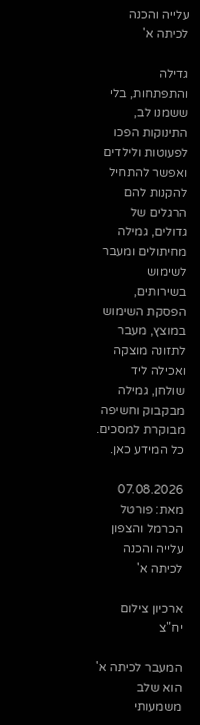עלייה והכנה לכיתה א'

גדילה והתפתחות, בלי ששמנו לב, התינוקות הפכו לפעוטות ולילדים ואפשר להתחיל להקנות להם הרגלים של גדולים, גמילה מחיתולים ומעבר לשימוש בשירותים, הפסקת השימוש במוצץ, מעבר לתזונה מוצקה ואכילה ליד שולחן, גמילה מבקבוק וחשיפה מבוקרת למסכים. כל המידע כאן.

07.08.2026 מאת: פורטל הכרמל והצפון
עלייה והכנה לכיתה א'

ארכיון צילום יח"צ

המעבר לכיתה א' הוא שלב משמעותי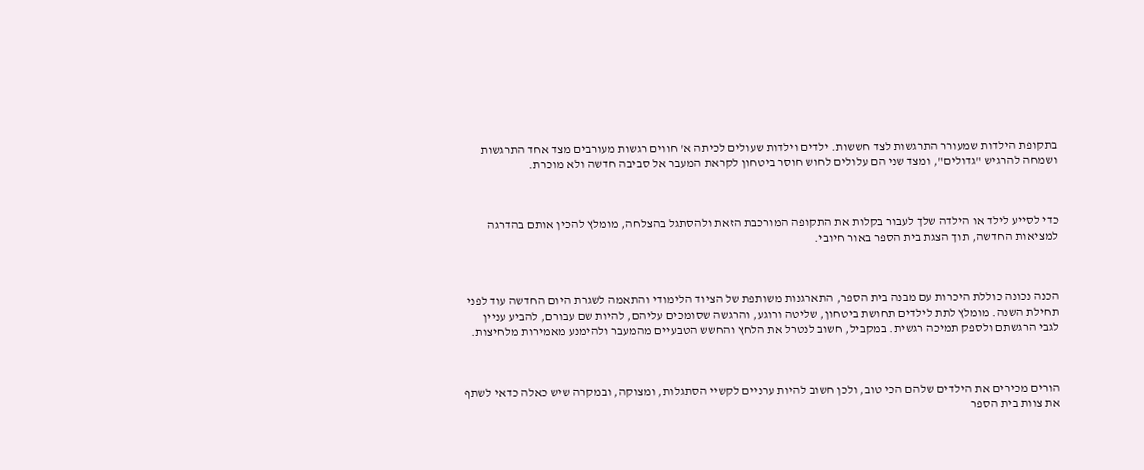בתקופת הילדות שמעורר התרגשות לצד חששות. ילדים וילדות שעולים לכיתה א' חווים רגשות מעורבים מצד אחד התרגשות ושמחה להרגיש "גדולים", ומצד שני הם עלולים לחוש חוסר ביטחון לקראת המעבר אל סביבה חדשה ולא מוכרת.



כדי לסייע לילד או הילדה שלך לעבור בקלות את התקופה המורכבת הזאת ולהסתגל בהצלחה, מומלץ להכין אותם בהדרגה למציאות החדשה, תוך הצגת בית הספר באור חיובי.



הכנה נכונה כוללת היכרות עם מבנה בית הספר, התארגנות משותפת של הציוד הלימודי והתאמה לשגרת היום החדשה עוד לפני תחילת השנה. מומלץ לתת לילדים תחושת ביטחון, שליטה ורוגע, והרגשה שסומכים עליהם, להיות שם עבורם, להביע עניין לגבי הרגשתם ולספק תמיכה רגשית. במקביל, חשוב לנטרל את הלחץ והחשש הטבעיים מהמעבר ולהימנע מאמירות מלחיצות.



הורים מכירים את הילדים שלהם הכי טוב, ולכן חשוב להיות ערניים לקשיי הסתגלות, ומצוקה, ובמקרה שיש כאלה כדאי לשתף את צוות בית הספר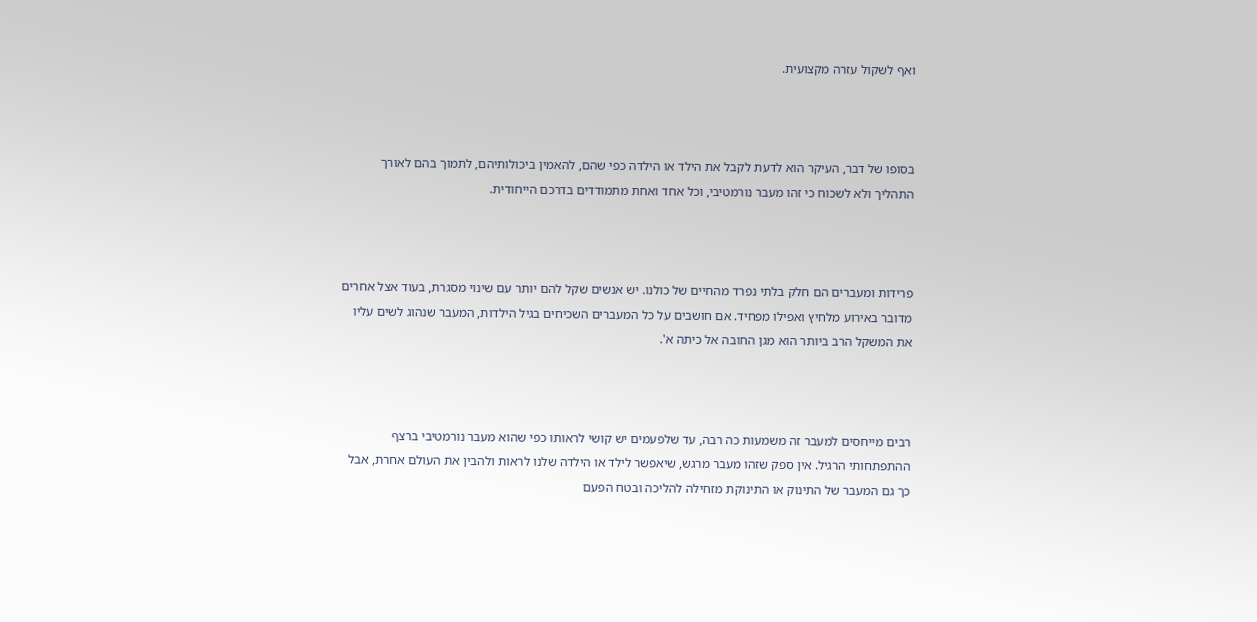ואף לשקול עזרה מקצועית.



בסופו של דבר, העיקר הוא לדעת לקבל את הילד או הילדה כפי שהם, להאמין ביכולותיהם, לתמוך בהם לאורך התהליך ולא לשכוח כי זהו מעבר נורמטיבי, וכל אחד ואחת מתמודדים בדרכם הייחודית.



פרידות ומעברים הם חלק בלתי נפרד מהחיים של כולנו. יש אנשים שקל להם יותר עם שינוי מסגרת, בעוד אצל אחרים מדובר באירוע מלחיץ ואפילו מפחיד. אם חושבים על כל המעברים השכיחים בגיל הילדות, המעבר שנהוג לשים עליו את המשקל הרב ביותר הוא מגן החובה אל כיתה א'.



רבים מייחסים למעבר זה משמעות כה רבה, עד שלפעמים יש קושי לראותו כפי שהוא מעבר נורמטיבי ברצף ההתפתחותי הרגיל. אין ספק שזהו מעבר מרגש, שיאפשר לילד או הילדה שלנו לראות ולהבין את העולם אחרת, אבל כך גם המעבר של התינוק או התינוקת מזחילה להליכה ובטח הפעם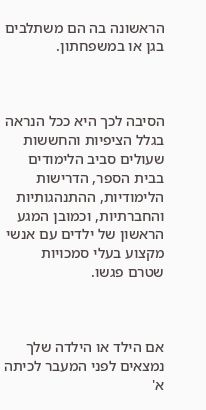הראשונה בה הם משתלבים בגן או במשפחתון.



הסיבה לכך היא ככל הנראה בגלל הציפיות והחששות שעולים סביב הלימודים בבית הספר, הדרישות הלימודיות, ההתנהגותיות והחברתיות, וכמובן המגע הראשון של ילדים עם אנשי מקצוע בעלי סמכויות שטרם פגשו.



אם הילד או הילדה שלך נמצאים לפני המעבר לכיתה א'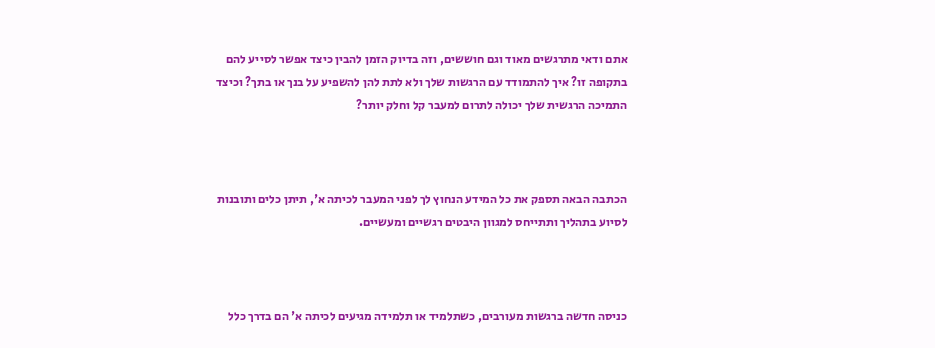אתם ודאי מתרגשים מאוד וגם חוששים, וזה בדיוק הזמן להבין כיצד אפשר לסייע להם בתקופה זו? איך להתמודד עם הרגשות שלך ולא לתת להן להשפיע על בנך או בתך? וכיצד התמיכה הרגשית שלך יכולה לתרום למעבר קל וחלק יותר?



הכתבה הבאה תספק את כל המידע הנחוץ לך לפני המעבר לכיתה א', תיתן כלים ותובנות לסיוע בתהליך ותתייחס למגוון היבטים רגשיים ומעשיים.



כניסה חדשה ברגשות מעורבים, כשתלמיד או תלמידה מגיעים לכיתה א' הם בדרך כלל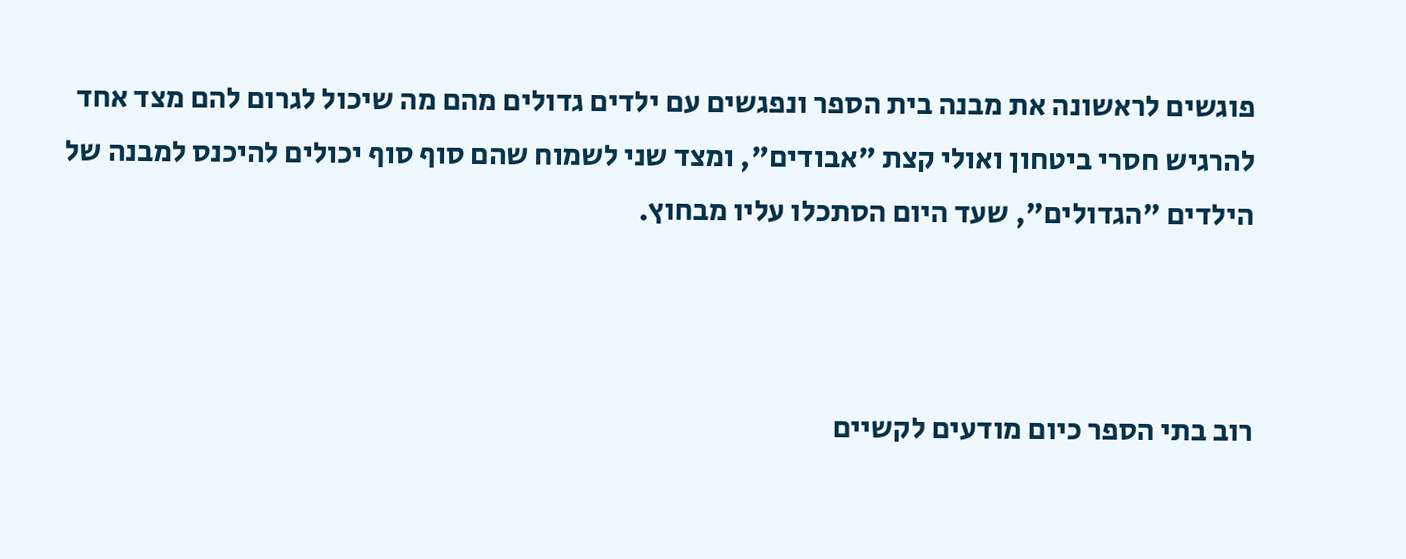פוגשים לראשונה את מבנה בית הספר ונפגשים עם ילדים גדולים מהם מה שיכול לגרום להם מצד אחד להרגיש חסרי ביטחון ואולי קצת "אבודים", ומצד שני לשמוח שהם סוף סוף יכולים להיכנס למבנה של הילדים "הגדולים", שעד היום הסתכלו עליו מבחוץ.



רוב בתי הספר כיום מודעים לקשיים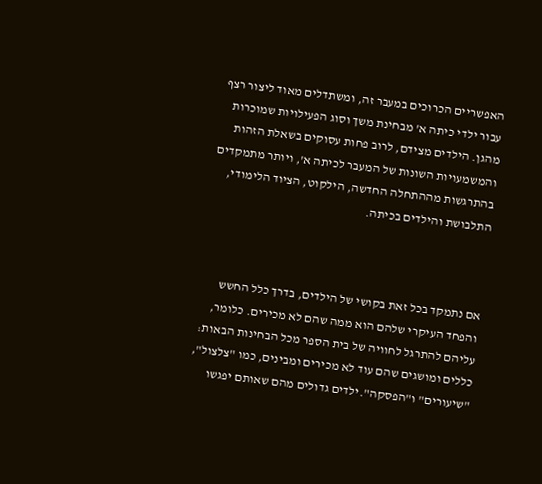האפשריים הכרוכים במעבר זה, ומשתדלים מאוד ליצור רצף עבור ילדי כיתה א' מבחינת משך וסוג הפעילויות שמוכרות מהגן. הילדים מצידם, לרוב פחות עסוקים בשאלת הזהות והמשמעויות השונות של המעבר לכיתה א', ויותר מתמקדים בהתרגשות מההתחלה החדשה, הילקוט, הציוד הלימודי, התלבושת והילדים בכיתה.



אם נתמקד בכל זאת בקושי של הילדים, בדרך כלל החשש והפחד העיקרי שלהם הוא ממה שהם לא מכירים. כלומר, עליהם להתרגל לחוויה של בית הספר מכל הבחינות הבאות: כללים ומושגים שהם עוד לא מכירים ומבינים, כמו "צלצול", "שיעורים" ו"הפסקה".ילדים גדולים מהם שאותם יפגשו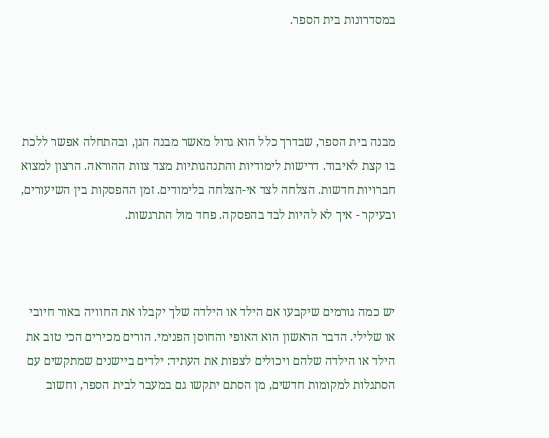במסדרונות בית הספר.




מבנה בית הספר, שבדרך כלל הוא גדול מאשר מבנה הגן, ובהתחלה אפשר ללכת בו קצת לאיבוד. דרישות לימודיות והתנהגותיות מצד צוות ההוראה. הרצון למצוא חברויות חדשות. הצלחה לצד אי-הצלחה בלימודים. זמן ההפסקות בין השיעורים, ובעיקר - איך לא להיות לבד בהפסקה. פחד מול התרגשות.



יש כמה גורמים שיקבעו אם הילד או הילדה שלך יקבלו את החוויה באור חיובי או שלילי. הדבר הראשון הוא האופי והחוסן הפנימי. הורים מכירים הכי טוב את הילד או הילדה שלהם ויכולים לצפות את העתיד: ילדים ביישנים שמתקשים עם הסתגלות למקומות חדשים, מן הסתם יתקשו גם במעבר לבית הספר, וחשוב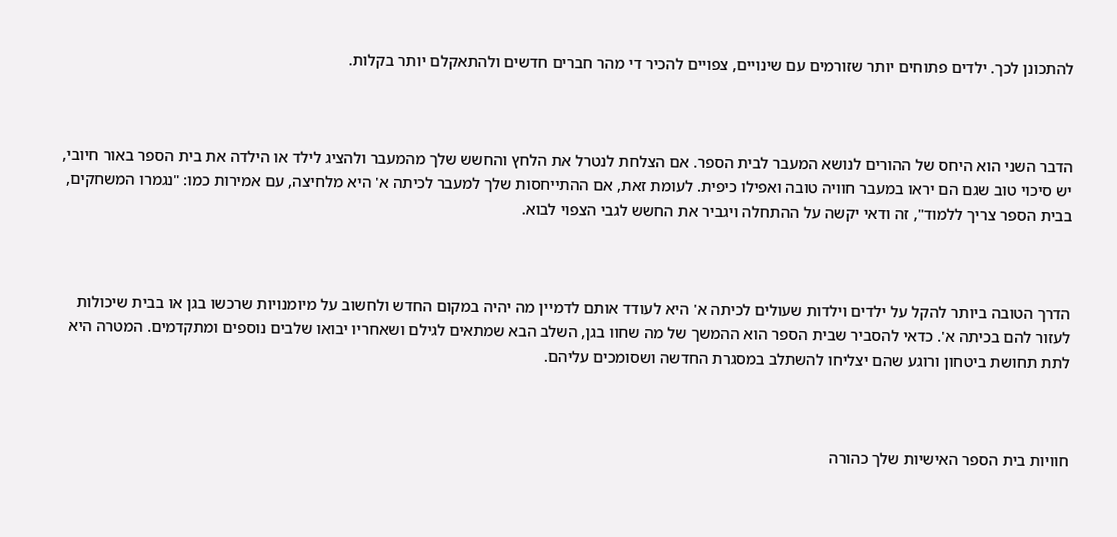להתכונן לכך. ילדים פתוחים יותר שזורמים עם שינויים, צפויים להכיר די מהר חברים חדשים ולהתאקלם יותר בקלות.



הדבר השני הוא היחס של ההורים לנושא המעבר לבית הספר. אם הצלחת לנטרל את הלחץ והחשש שלך מהמעבר ולהציג לילד או הילדה את בית הספר באור חיובי, יש סיכוי טוב שגם הם יראו במעבר חוויה טובה ואפילו כיפית. לעומת זאת, אם ההתייחסות שלך למעבר לכיתה א' היא מלחיצה, עם אמירות כמו: "נגמרו המשחקים, בבית הספר צריך ללמוד", זה ודאי יקשה על ההתחלה ויגביר את החשש לגבי הצפוי לבוא.



הדרך הטובה ביותר להקל על ילדים וילדות שעולים לכיתה א' היא לעודד אותם לדמיין מה יהיה במקום החדש ולחשוב על מיומנויות שרכשו בגן או בבית שיכולות לעזור להם בכיתה א'. כדאי להסביר שבית הספר הוא ההמשך של מה שחוו בגן, השלב הבא שמתאים לגילם ושאחריו יבואו שלבים נוספים ומתקדמים. המטרה היא לתת תחושת ביטחון ורוגע שהם יצליחו להשתלב במסגרת החדשה ושסומכים עליהם.



חוויות בית הספר האישיות שלך כהורה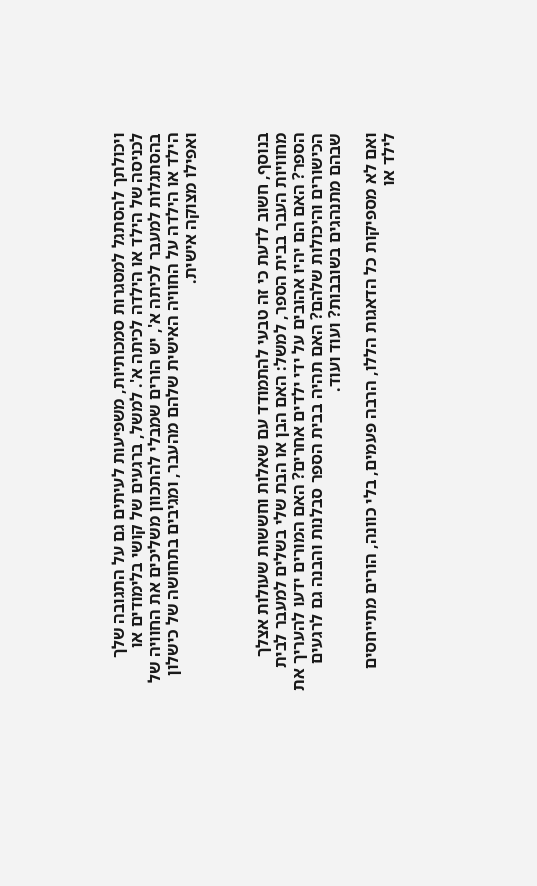ויכולתך להסתגל למסגרות סמכותיות, משפיעות לעיתים גם על התגובה שלך לכניסה של הילד או הילדה לכיתה א'. למשל, ברגעים של קושי בלימודים או בהסתגלות למעבר לכיתה א', יש הורים שמבלי להתכוון משליכים את החוויה של הילד או הילדה על החוויה האישית שלהם מהעבר, ומגיבים בתחושה של כישלון ואפילו מצוקה אישית.



בנוסף, חשוב לדעת כי זה טבעי להתמודד עם שאלות וחששות שעולות אצלך מחוויות העבר בבית הספר, למשל: האם הבן או הבת שלי בשלים למעבר לבית הספר? האם הם יהיו אהובים על ידי ילדים אחרים? האם המורים ידעו להעריך את הכישורים והיכולות שלהם? האם תהיה בבית הספר סבלנות והבנה גם לרגעים שבהם מתנהגים בשובבות? ועוד ועוד.

ואם לא מספיקות כל הדאגות הללו, הרבה פעמים, בלי כוונה, הורים מתייחסים לילד או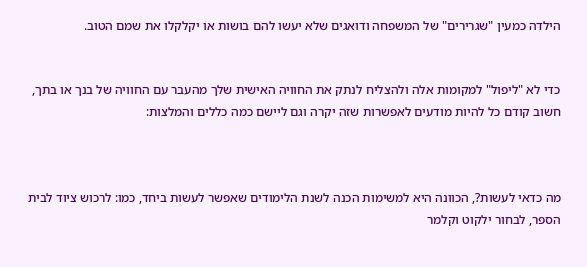הילדה כמעין "שגרירים" של המשפחה ודואגים שלא יעשו להם בושות או יקלקלו את שמם הטוב.


כדי לא "ליפול" למקומות אלה ולהצליח לנתק את החוויה האישית שלך מהעבר עם החוויה של בנך או בתך, חשוב קודם כל להיות מודעים לאפשרות שזה יקרה וגם ליישם כמה כללים והמלצות:



מה כדאי לעשות?, הכוונה היא למשימות הכנה לשנת הלימודים שאפשר לעשות ביחד, כמו: לרכוש ציוד לבית הספר, לבחור ילקוט וקלמר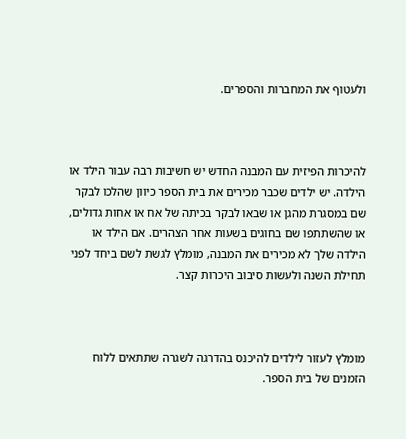ולעטוף את המחברות והספרים.



להיכרות הפיזית עם המבנה החדש יש חשיבות רבה עבור הילד או הילדה. יש ילדים שכבר מכירים את בית הספר כיוון שהלכו לבקר שם במסגרת מהגן או שבאו לבקר בכיתה של אח או אחות גדולים, או שהשתתפו שם בחוגים בשעות אחר הצהרים. אם הילד או הילדה שלך לא מכירים את המבנה, מומלץ לגשת לשם ביחד לפני תחילת השנה ולעשות סיבוב היכרות קצר.



מומלץ לעזור לילדים להיכנס בהדרגה לשגרה שתתאים ללוח הזמנים של בית הספר.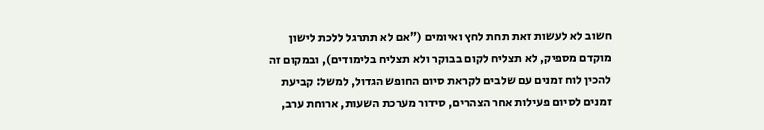חשוב לא לעשות זאת תחת לחץ ואיומים ("אם לא תתרגל ללכת לישון מוקדם מספיק, לא תצליח לקום בבוקר ולא תצליח בלימודים), ובמקום זה להכין לוח זמנים עם שלבים לקראת סיום החופש הגדול, למשל: קביעת זמנים לסיום פעילות אחר הצהרים, סידור מערכת השעות, ארוחת ערב,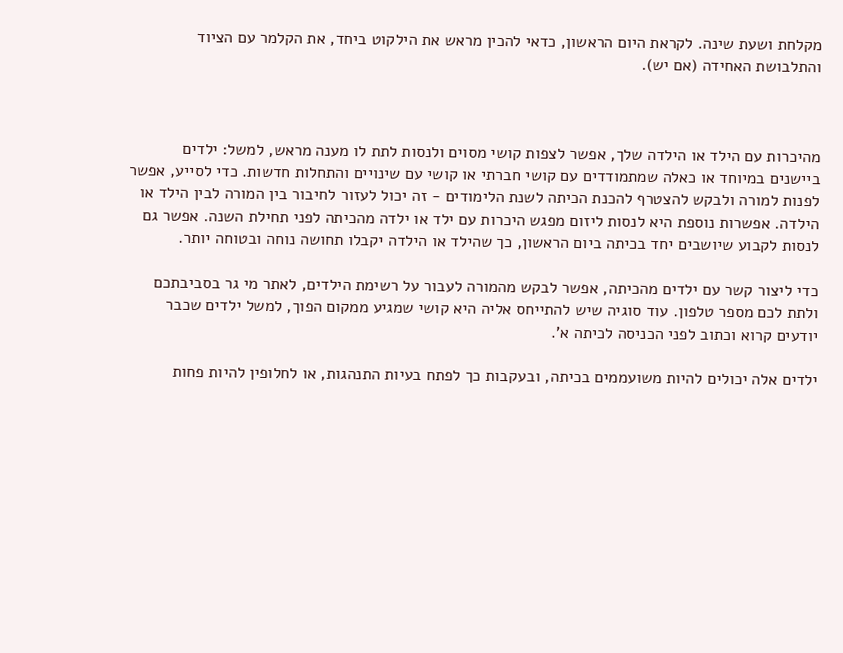מקלחת ושעת שינה. לקראת היום הראשון, כדאי להכין מראש את הילקוט ביחד, את הקלמר עם הציוד והתלבושת האחידה (אם יש).



מהיכרות עם הילד או הילדה שלך, אפשר לצפות קושי מסוים ולנסות לתת לו מענה מראש, למשל: ילדים ביישנים במיוחד או כאלה שמתמודדים עם קושי חברתי או קושי עם שינויים והתחלות חדשות. כדי לסייע, אפשר לפנות למורה ולבקש להצטרף להכנת הכיתה לשנת הלימודים - זה יכול לעזור לחיבור בין המורה לבין הילד או הילדה. אפשרות נוספת היא לנסות ליזום מפגש היכרות עם ילד או ילדה מהכיתה לפני תחילת השנה. אפשר גם לנסות לקבוע שיושבים יחד בכיתה ביום הראשון, כך שהילד או הילדה יקבלו תחושה נוחה ובטוחה יותר.

כדי ליצור קשר עם ילדים מהכיתה, אפשר לבקש מהמורה לעבור על רשימת הילדים, לאתר מי גר בסביבתכם ולתת לכם מספר טלפון. עוד סוגיה שיש להתייחס אליה היא קושי שמגיע ממקום הפוך, למשל ילדים שכבר יודעים קרוא וכתוב לפני הכניסה לכיתה א'.

ילדים אלה יכולים להיות משועממים בכיתה, ובעקבות כך לפתח בעיות התנהגות, או לחלופין להיות פחות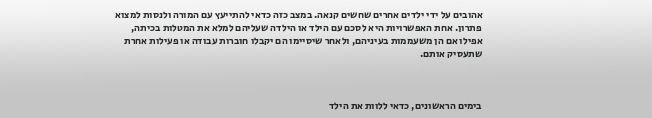אהובים על ידי ילדים אחרים שחשים קנאה. במצב כזה כדאי להתייעץ עם המורה ולנסות למצוא פתרון. אחת האפשרויות היא לסכם עם הילד או הילדה שעליהם למלא את המטלות בכיתה, אפילו אם הן משעממות בעיניהם, ולאחר שיסיימו הם יקבלו חוברות עבודה או פעילות אחרת שתעסיק אותם.



בימים הראשונים, כדאי ללוות את הילד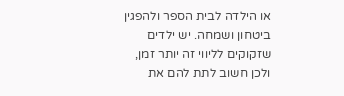או הילדה לבית הספר ולהפגין ביטחון ושמחה. יש ילדים שזקוקים לליווי זה יותר זמן, ולכן חשוב לתת להם את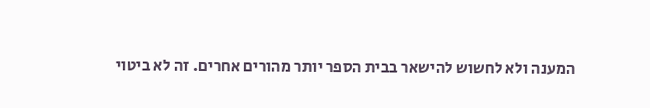המענה ולא לחשוש להישאר בבית הספר יותר מהורים אחרים. זה לא ביטוי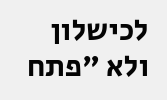לכישלון ולא "פתח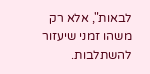לבאות", אלא רק משהו זמני שיעזור להשתלבות.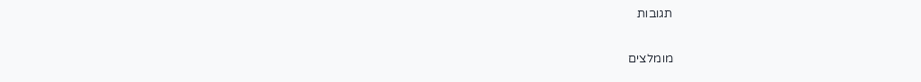תגובות

מומלצים